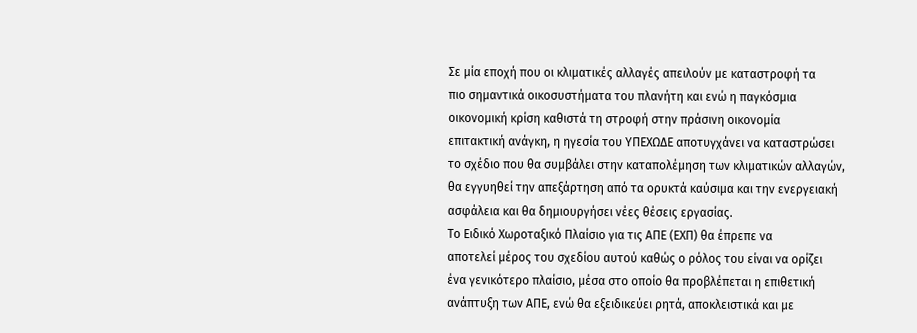Σε µία εποχή που οι κλιµατικές αλλαγές απειλούν µε καταστροφή τα
πιο σηµαντικά οικοσυστήµατα του πλανήτη και ενώ η παγκόσµια
οικονοµική κρίση καθιστά τη στροφή στην πράσινη οικονοµία
επιτακτική ανάγκη, η ηγεσία του ΥΠΕΧΩ∆Ε αποτυγχάνει να καταστρώσει
το σχέδιο που θα συµβάλει στην καταπολέµηση των κλιµατικών αλλαγών,
θα εγγυηθεί την απεξάρτηση από τα ορυκτά καύσιµα και την ενεργειακή
ασφάλεια και θα δηµιουργήσει νέες θέσεις εργασίας.
Το Ειδικό Χωροταξικό Πλαίσιο για τις ΑΠΕ (ΕΧΠ) θα έπρεπε να
αποτελεί µέρος του σχεδίου αυτού καθώς ο ρόλος του είναι να ορίζει
ένα γενικότερο πλαίσιο, µέσα στο οποίο θα προβλέπεται η επιθετική
ανάπτυξη των ΑΠΕ, ενώ θα εξειδικεύει ρητά, αποκλειστικά και µε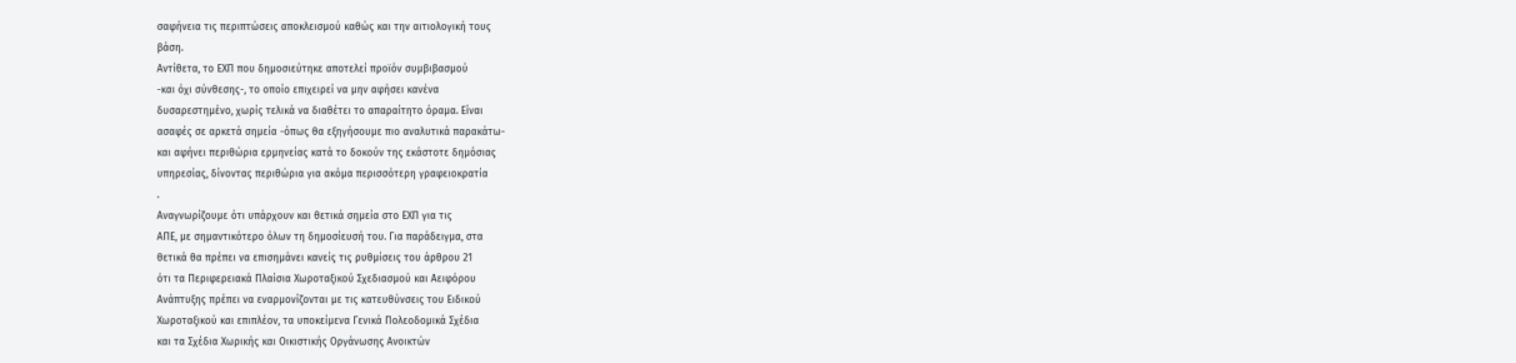σαφήνεια τις περιπτώσεις αποκλεισµού καθώς και την αιτιολογική τους
βάση.
Αντίθετα, το ΕΧΠ που δηµοσιεύτηκε αποτελεί προϊόν συµβιβασµού
-και όχι σύνθεσης-, το οποίο επιχειρεί να µην αφήσει κανένα
δυσαρεστηµένο, χωρίς τελικά να διαθέτει το απαραίτητο όραµα. Είναι
ασαφές σε αρκετά σηµεία -όπως θα εξηγήσουµε πιο αναλυτικά παρακάτω-
και αφήνει περιθώρια ερµηνείας κατά το δοκούν της εκάστοτε δηµόσιας
υπηρεσίας, δίνοντας περιθώρια για ακόµα περισσότερη γραφειοκρατία
.
Αναγνωρίζουµε ότι υπάρχουν και θετικά σηµεία στο ΕΧΠ για τις
ΑΠΕ, µε σηµαντικότερο όλων τη δηµοσίευσή του. Για παράδειγµα, στα
θετικά θα πρέπει να επισηµάνει κανείς τις ρυθµίσεις του άρθρου 21
ότι τα Περιφερειακά Πλαίσια Χωροταξικού Σχεδιασµού και Αειφόρου
Ανάπτυξης πρέπει να εναρµονίζονται µε τις κατευθύνσεις του Ειδικού
Χωροταξικού και επιπλέον, τα υποκείµενα Γενικά Πολεοδοµικά Σχέδια
και τα Σχέδια Χωρικής και Οικιστικής Οργάνωσης Ανοικτών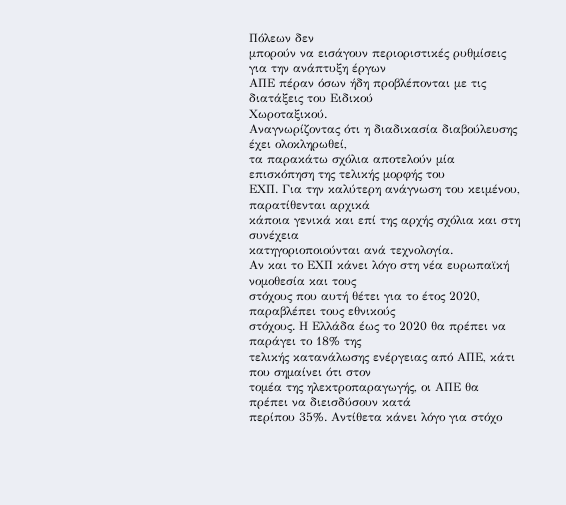Πόλεων δεν
µπορούν να εισάγουν περιοριστικές ρυθµίσεις για την ανάπτυξη έργων
ΑΠΕ πέραν όσων ήδη προβλέπονται µε τις διατάξεις του Ειδικού
Χωροταξικού.
Αναγνωρίζοντας ότι η διαδικασία διαβούλευσης έχει ολοκληρωθεί,
τα παρακάτω σχόλια αποτελούν µία επισκόπηση της τελικής µορφής του
ΕΧΠ. Για την καλύτερη ανάγνωση του κειµένου, παρατίθενται αρχικά
κάποια γενικά και επί της αρχής σχόλια και στη συνέχεια
κατηγοριοποιούνται ανά τεχνολογία.
Αν και το ΕΧΠ κάνει λόγο στη νέα ευρωπαϊκή νοµοθεσία και τους
στόχους που αυτή θέτει για το έτος 2020, παραβλέπει τους εθνικούς
στόχους. Η Ελλάδα έως το 2020 θα πρέπει να παράγει το 18% της
τελικής κατανάλωσης ενέργειας από ΑΠΕ, κάτι που σηµαίνει ότι στον
τοµέα της ηλεκτροπαραγωγής, οι ΑΠΕ θα πρέπει να διεισδύσουν κατά
περίπου 35%. Αντίθετα κάνει λόγο για στόχο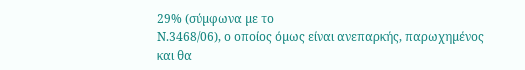29% (σύµφωνα µε το
Ν.3468/06), ο οποίος όµως είναι ανεπαρκής, παρωχηµένος και θα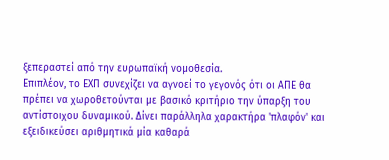ξεπεραστεί από την ευρωπαϊκή νοµοθεσία.
Επιπλέον, το ΕΧΠ συνεχίζει να αγνοεί το γεγονός ότι οι ΑΠΕ θα
πρέπει να χωροθετούνται µε βασικό κριτήριο την ύπαρξη του
αντίστοιχου δυναµικού. ∆ίνει παράλληλα χαρακτήρα 'πλαφόν' και
εξειδικεύσει αριθµητικά µία καθαρά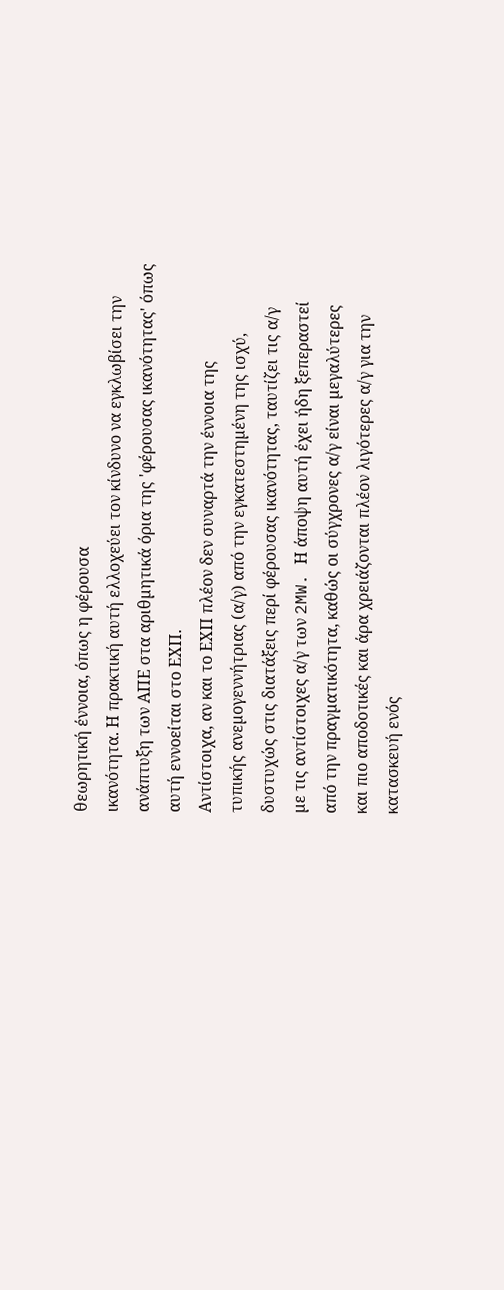θεωρητική έννοια, όπως η φέρουσα
ικανότητα. Η πρακτική αυτή ελλοχεύει τον κίνδυνο να εγκλωβίσει την
ανάπτυξη των ΑΠΕ στα αριθµητικά όρια της 'φέρουσας ικανότητας' όπως
αυτή εννοείται στο ΕΧΠ.
Αντίστοιχα, αν και το ΕΧΠ πλέον δεν συναρτά την έννοια της
τυπικής ανεµογεννήτριας (α/γ) από την εγκατεστηµένη της ισχύ,
δυστυχώς στις διατάξεις περί φέρουσας ικανότητας, ταυτίζει τις α/γ
µε τις αντίστοιχες α/γ των 2MW. Η άποψη αυτή έχει ήδη ξεπεραστεί
από την πραγµατικότητα, καθώς οι σύγχρονες α/γ είναι µεγαλύτερες
και πιο αποδοτικές και άρα χρειάζονται πλέον λιγότερες α/γ για την
κατασκευή ενός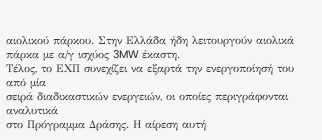αιολικού πάρκου. Στην Ελλάδα ήδη λειτουργούν αιολικά
πάρκα µε α/γ ισχύος 3MW έκαστη.
Τέλος, το ΕΧΠ συνεχίζει να εξαρτά την ενεργοποίησή του από µία
σειρά διαδικαστικών ενεργειών, οι οποίες περιγράφονται αναλυτικά
στο Πρόγραµµα ∆ράσης. Η αίρεση αυτή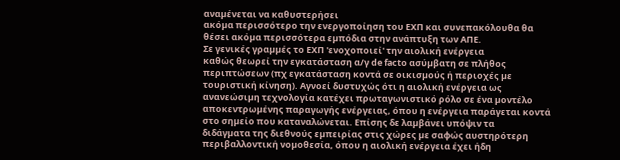αναµένεται να καθυστερήσει
ακόµα περισσότερο την ενεργοποίηση του ΕΧΠ και συνεπακόλουθα θα
θέσει ακόµα περισσότερα εµπόδια στην ανάπτυξη των ΑΠΕ.
Σε γενικές γραµµές το ΕΧΠ 'ενοχοποιεί' την αιολική ενέργεια
καθώς θεωρεί την εγκατάσταση α/γ de facto ασύµβατη σε πλήθος
περιπτώσεων (πχ εγκατάσταση κοντά σε οικισµούς ή περιοχές µε
τουριστική κίνηση). Αγνοεί δυστυχώς ότι η αιολική ενέργεια ως
ανανεώσιµη τεχνολογία κατέχει πρωταγωνιστικό ρόλο σε ένα µοντέλο
αποκεντρωµένης παραγωγής ενέργειας, όπου η ενέργεια παράγεται κοντά
στο σηµείο που καταναλώνεται. Επίσης δε λαµβάνει υπόψιν τα
διδάγµατα της διεθνούς εµπειρίας στις χώρες µε σαφώς αυστηρότερη
περιβαλλοντική νοµοθεσία, όπου η αιολική ενέργεια έχει ήδη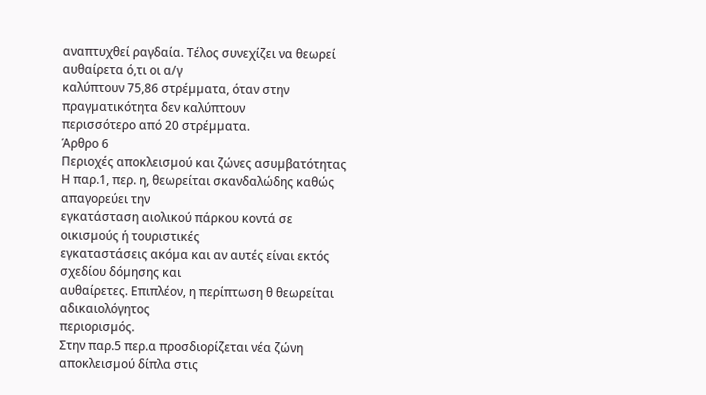αναπτυχθεί ραγδαία. Τέλος συνεχίζει να θεωρεί αυθαίρετα ό,τι οι α/γ
καλύπτουν 75,86 στρέµµατα, όταν στην πραγµατικότητα δεν καλύπτουν
περισσότερο από 20 στρέµµατα.
Άρθρο 6
Περιοχές αποκλεισµού και ζώνες ασυµβατότητας
Η παρ.1, περ. η, θεωρείται σκανδαλώδης καθώς απαγορεύει την
εγκατάσταση αιολικού πάρκου κοντά σε οικισµούς ή τουριστικές
εγκαταστάσεις ακόµα και αν αυτές είναι εκτός σχεδίου δόµησης και
αυθαίρετες. Επιπλέον, η περίπτωση θ θεωρείται αδικαιολόγητος
περιορισµός.
Στην παρ.5 περ.α προσδιορίζεται νέα ζώνη αποκλεισµού δίπλα στις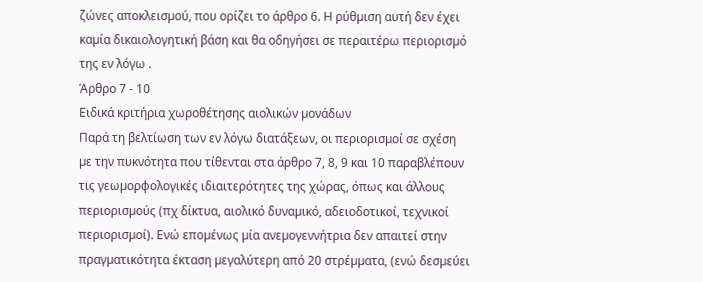ζώνες αποκλεισµού, που ορίζει το άρθρο 6. Η ρύθµιση αυτή δεν έχει
καµία δικαιολογητική βάση και θα οδηγήσει σε περαιτέρω περιορισµό
της εν λόγω .
Άρθρο 7 - 10
Ειδικά κριτήρια χωροθέτησης αιολικών µονάδων
Παρά τη βελτίωση των εν λόγω διατάξεων, οι περιορισµοί σε σχέση
µε την πυκνότητα που τίθενται στα άρθρο 7, 8, 9 και 10 παραβλέπουν
τις γεωµορφολογικές ιδιαιτερότητες της χώρας, όπως και άλλους
περιορισµούς (πχ δίκτυα, αιολικό δυναµικό, αδειοδοτικοί, τεχνικοί
περιορισµοί). Ενώ εποµένως µία ανεµογεννήτρια δεν απαιτεί στην
πραγµατικότητα έκταση µεγαλύτερη από 20 στρέµµατα, (ενώ δεσµεύει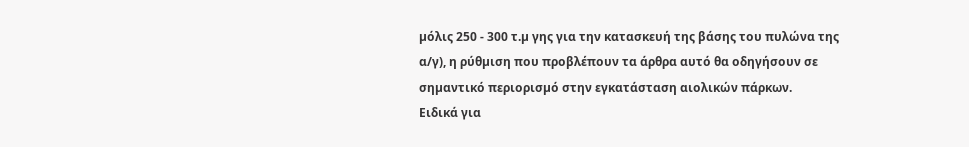µόλις 250 - 300 τ.µ γης για την κατασκευή της βάσης του πυλώνα της
α/γ), η ρύθµιση που προβλέπουν τα άρθρα αυτό θα οδηγήσουν σε
σηµαντικό περιορισµό στην εγκατάσταση αιολικών πάρκων.
Ειδικά για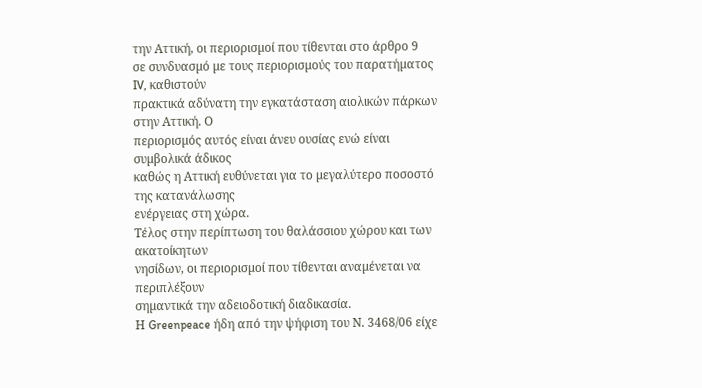την Αττική, οι περιορισµοί που τίθενται στο άρθρο 9
σε συνδυασµό µε τους περιορισµούς του παρατήµατος IV, καθιστούν
πρακτικά αδύνατη την εγκατάσταση αιολικών πάρκων στην Αττική. Ο
περιορισµός αυτός είναι άνευ ουσίας ενώ είναι συµβολικά άδικος
καθώς η Αττική ευθύνεται για το µεγαλύτερο ποσοστό της κατανάλωσης
ενέργειας στη χώρα.
Τέλος στην περίπτωση του θαλάσσιου χώρου και των ακατοίκητων
νησίδων, οι περιορισµοί που τίθενται αναµένεται να περιπλέξουν
σηµαντικά την αδειοδοτική διαδικασία.
Η Greenpeace ήδη από την ψήφιση του Ν. 3468/06 είχε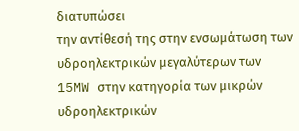διατυπώσει
την αντίθεσή της στην ενσωµάτωση των υδροηλεκτρικών µεγαλύτερων των
15MW στην κατηγορία των µικρών υδροηλεκτρικών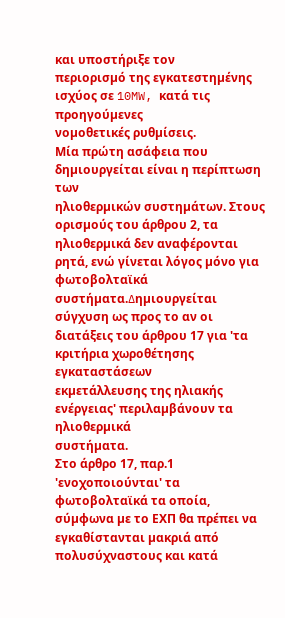και υποστήριξε τον
περιορισµό της εγκατεστηµένης ισχύος σε 10MW, κατά τις προηγούµενες
νοµοθετικές ρυθµίσεις.
Μία πρώτη ασάφεια που δηµιουργείται είναι η περίπτωση των
ηλιοθερµικών συστηµάτων. Στους ορισµούς του άρθρου 2, τα
ηλιοθερµικά δεν αναφέρονται ρητά, ενώ γίνεται λόγος µόνο για
φωτοβολταϊκά συστήµατα.∆ηµιουργείται σύγχυση ως προς το αν οι
διατάξεις του άρθρου 17 για 'τα κριτήρια χωροθέτησης εγκαταστάσεων
εκµετάλλευσης της ηλιακής ενέργειας' περιλαµβάνουν τα ηλιοθερµικά
συστήµατα.
Στο άρθρο 17, παρ.1 'ενοχοποιούνται' τα φωτοβολταϊκά τα οποία,
σύµφωνα µε το ΕΧΠ θα πρέπει να εγκαθίστανται µακριά από
πολυσύχναστους και κατά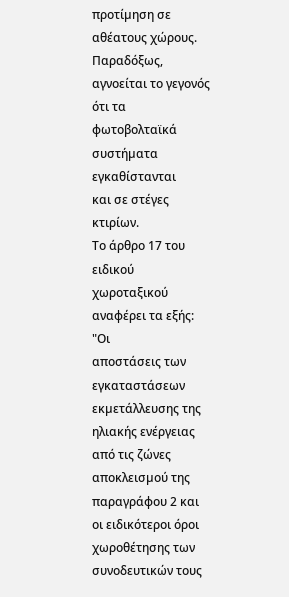προτίµηση σε αθέατους χώρους. Παραδόξως,
αγνοείται το γεγονός ότι τα φωτοβολταϊκά συστήµατα εγκαθίστανται
και σε στέγες κτιρίων.
Το άρθρο 17 του ειδικού χωροταξικού αναφέρει τα εξής: "Οι
αποστάσεις των εγκαταστάσεων εκµετάλλευσης της ηλιακής ενέργειας
από τις ζώνες αποκλεισµού της παραγράφου 2 και οι ειδικότεροι όροι
χωροθέτησης των συνοδευτικών τους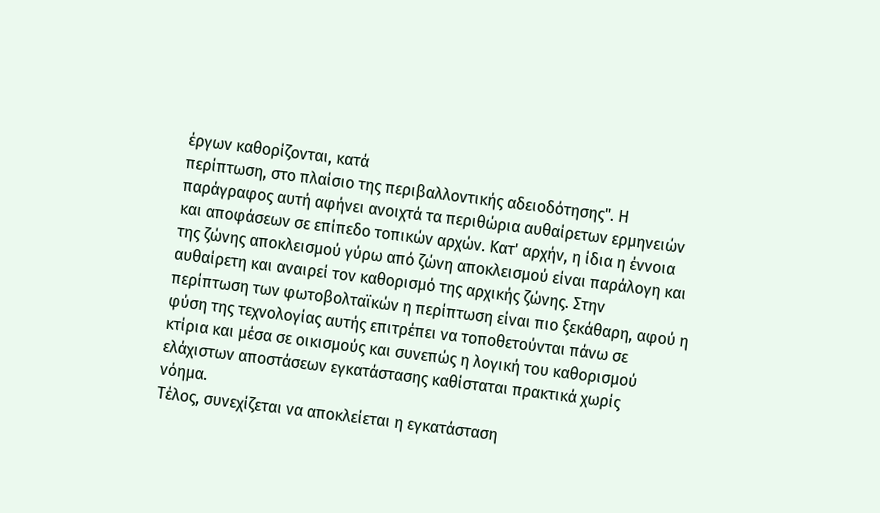έργων καθορίζονται, κατά
περίπτωση, στο πλαίσιο της περιβαλλοντικής αδειοδότησης". Η
παράγραφος αυτή αφήνει ανοιχτά τα περιθώρια αυθαίρετων ερµηνειών
και αποφάσεων σε επίπεδο τοπικών αρχών. Κατ' αρχήν, η ίδια η έννοια
της ζώνης αποκλεισµού γύρω από ζώνη αποκλεισµού είναι παράλογη και
αυθαίρετη και αναιρεί τον καθορισµό της αρχικής ζώνης. Στην
περίπτωση των φωτοβολταϊκών η περίπτωση είναι πιο ξεκάθαρη, αφού η
φύση της τεχνολογίας αυτής επιτρέπει να τοποθετούνται πάνω σε
κτίρια και µέσα σε οικισµούς και συνεπώς η λογική του καθορισµού
ελάχιστων αποστάσεων εγκατάστασης καθίσταται πρακτικά χωρίς
νόηµα.
Τέλος, συνεχίζεται να αποκλείεται η εγκατάσταση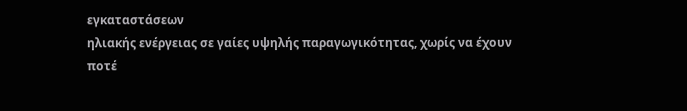εγκαταστάσεων
ηλιακής ενέργειας σε γαίες υψηλής παραγωγικότητας, χωρίς να έχουν
ποτέ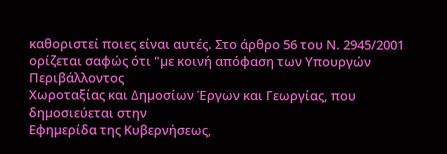καθοριστεί ποιες είναι αυτές. Στο άρθρο 56 του Ν. 2945/2001
ορίζεται σαφώς ότι "µε κοινή απόφαση των Υπουργών Περιβάλλοντος
Χωροταξίας και ∆ηµοσίων Έργων και Γεωργίας, που δηµοσιεύεται στην
Εφηµερίδα της Κυβερνήσεως,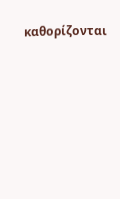καθορίζονται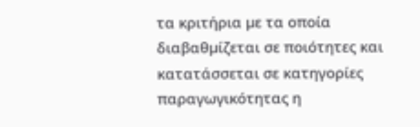τα κριτήρια µε τα οποία
διαβαθµίζεται σε ποιότητες και κατατάσσεται σε κατηγορίες
παραγωγικότητας η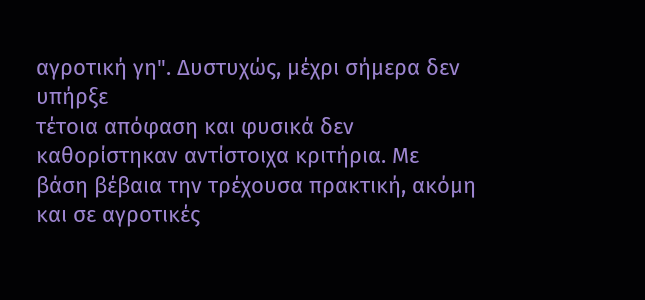αγροτική γη". ∆υστυχώς, µέχρι σήµερα δεν υπήρξε
τέτοια απόφαση και φυσικά δεν καθορίστηκαν αντίστοιχα κριτήρια. Με
βάση βέβαια την τρέχουσα πρακτική, ακόµη και σε αγροτικές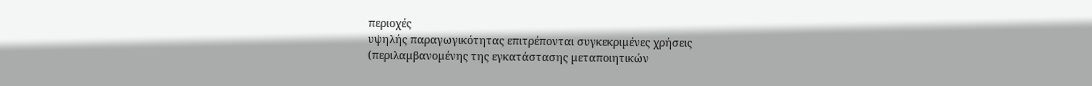περιοχές
υψηλής παραγωγικότητας επιτρέπονται συγκεκριµένες χρήσεις
(περιλαµβανοµένης της εγκατάστασης µεταποιητικών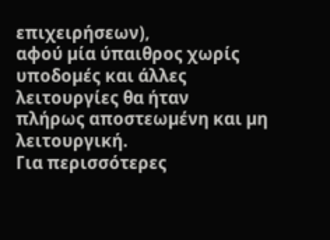επιχειρήσεων),
αφού µία ύπαιθρος χωρίς υποδοµές και άλλες λειτουργίες θα ήταν
πλήρως αποστεωµένη και µη λειτουργική.
Για περισσότερες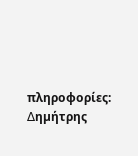πληροφορίες:
∆ηµήτρης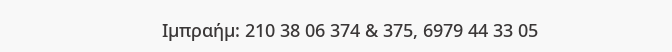Ιµπραήµ: 210 38 06 374 & 375, 6979 44 33 05